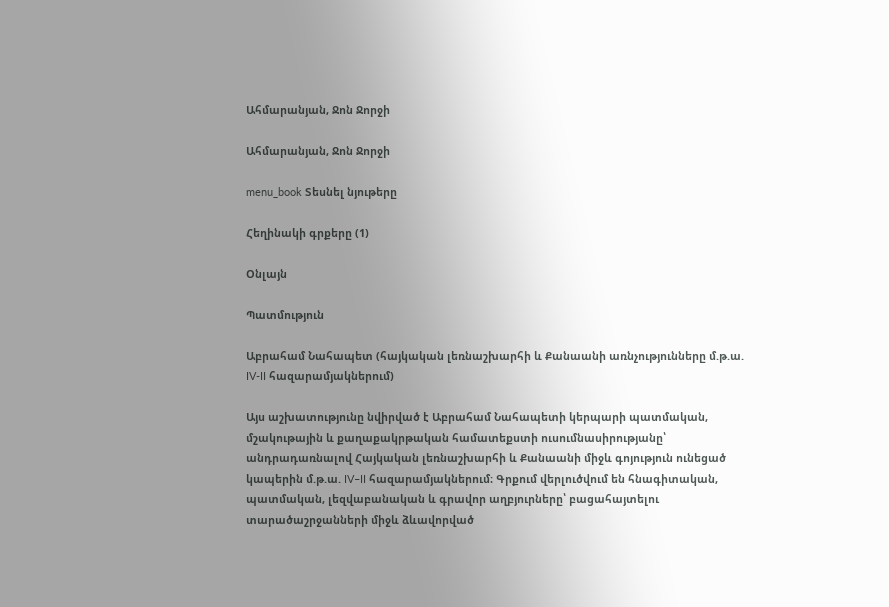Ահմարանյան, Ջոն Ջորջի

Ահմարանյան, Ջոն Ջորջի

menu_book Տեսնել նյութերը

Հեղինակի գրքերը (1)

Օնլայն

Պատմություն

Աբրահամ Նահապետ (հայկական լեռնաշխարհի և Քանաանի առնչությունները մ.թ.ա. IV-II հազարամյակներում)

Այս աշխատությունը նվիրված է Աբրահամ Նահապետի կերպարի պատմական, մշակութային և քաղաքակրթական համատեքստի ուսումնասիրությանը՝ անդրադառնալով Հայկական լեռնաշխարհի և Քանաանի միջև գոյություն ունեցած կապերին մ.թ.ա. IV–II հազարամյակներում։ Գրքում վերլուծվում են հնագիտական, պատմական, լեզվաբանական և գրավոր աղբյուրները՝ բացահայտելու տարածաշրջանների միջև ձևավորված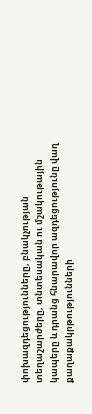փոխազդեցությունները, բնակչության տեղաշարժերը, տնտեսական ու մշակութային կապերը և դրանց հնարավոր ազդեցությունը վաղ քաղաքակրթությունների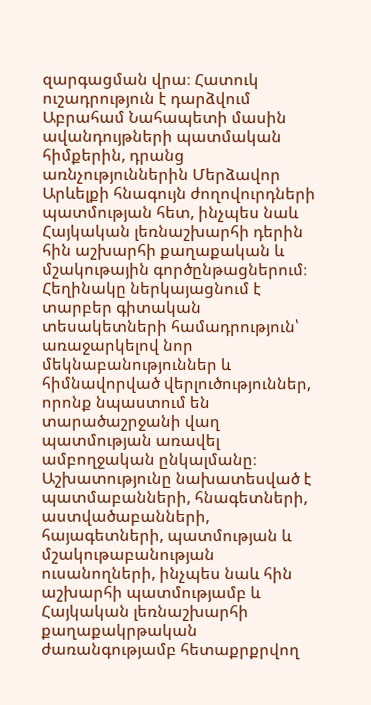զարգացման վրա։ Հատուկ ուշադրություն է դարձվում Աբրահամ Նահապետի մասին ավանդույթների պատմական հիմքերին, դրանց առնչություններին Մերձավոր Արևելքի հնագույն ժողովուրդների պատմության հետ, ինչպես նաև Հայկական լեռնաշխարհի դերին հին աշխարհի քաղաքական և մշակութային գործընթացներում։ Հեղինակը ներկայացնում է տարբեր գիտական տեսակետների համադրություն՝ առաջարկելով նոր մեկնաբանություններ և հիմնավորված վերլուծություններ, որոնք նպաստում են տարածաշրջանի վաղ պատմության առավել ամբողջական ընկալմանը։ Աշխատությունը նախատեսված է պատմաբանների, հնագետների, աստվածաբանների, հայագետների, պատմության և մշակութաբանության ուսանողների, ինչպես նաև հին աշխարհի պատմությամբ և Հայկական լեռնաշխարհի քաղաքակրթական ժառանգությամբ հետաքրքրվող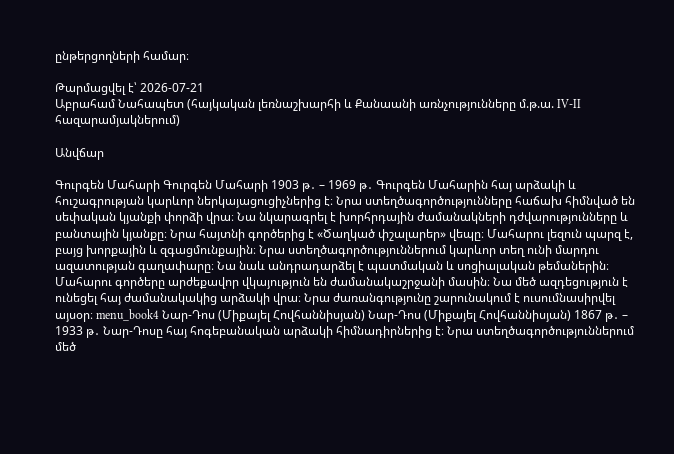ընթերցողների համար։

Թարմացվել է՝ 2026-07-21
Աբրահամ Նահապետ (հայկական լեռնաշխարհի և Քանաանի առնչությունները մ.թ.ա. IV-II հազարամյակներում)

Անվճար

Գուրգեն Մահարի Գուրգեն Մահարի 1903 թ․ – 1969 թ․ Գուրգեն Մահարին հայ արձակի և հուշագրության կարևոր ներկայացուցիչներից է։ Նրա ստեղծագործությունները հաճախ հիմնված են սեփական կյանքի փորձի վրա։ Նա նկարագրել է խորհրդային ժամանակների դժվարությունները և բանտային կյանքը։ Նրա հայտնի գործերից է «Ծաղկած փշալարեր» վեպը։ Մահարու լեզուն պարզ է, բայց խորքային և զգացմունքային։ Նրա ստեղծագործություններում կարևոր տեղ ունի մարդու ազատության գաղափարը։ Նա նաև անդրադարձել է պատմական և սոցիալական թեմաներին։ Մահարու գործերը արժեքավոր վկայություն են ժամանակաշրջանի մասին։ Նա մեծ ազդեցություն է ունեցել հայ ժամանակակից արձակի վրա։ Նրա ժառանգությունը շարունակում է ուսումնասիրվել այսօր։ menu_book4 Նար-Դոս (Միքայել Հովհաննիսյան) Նար-Դոս (Միքայել Հովհաննիսյան) 1867 թ․ – 1933 թ․ Նար-Դոսը հայ հոգեբանական արձակի հիմնադիրներից է։ Նրա ստեղծագործություններում մեծ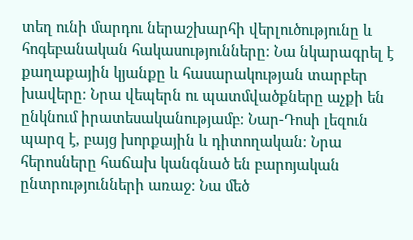տեղ ունի մարդու ներաշխարհի վերլուծությունը և հոգեբանական հակասությունները։ Նա նկարագրել է քաղաքային կյանքը և հասարակության տարբեր խավերը։ Նրա վեպերն ու պատմվածքները աչքի են ընկնում իրատեսականությամբ։ Նար-Դոսի լեզուն պարզ է, բայց խորքային և դիտողական։ Նրա հերոսները հաճախ կանգնած են բարոյական ընտրությունների առաջ։ Նա մեծ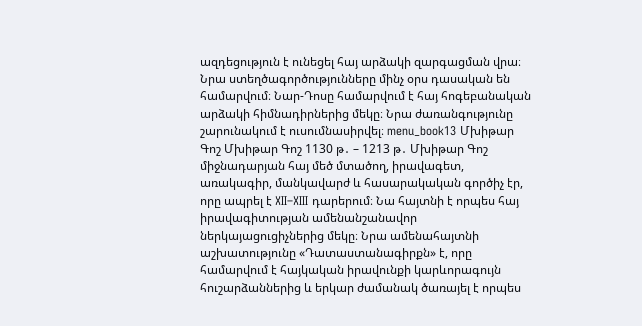ազդեցություն է ունեցել հայ արձակի զարգացման վրա։ Նրա ստեղծագործությունները մինչ օրս դասական են համարվում։ Նար-Դոսը համարվում է հայ հոգեբանական արձակի հիմնադիրներից մեկը։ Նրա ժառանգությունը շարունակում է ուսումնասիրվել։ menu_book13 Մխիթար Գոշ Մխիթար Գոշ 1130 թ․ – 1213 թ․ Մխիթար Գոշ միջնադարյան հայ մեծ մտածող, իրավագետ, առակագիր, մանկավարժ և հասարակական գործիչ էր, որը ապրել է XII–XIII դարերում։ Նա հայտնի է որպես հայ իրավագիտության ամենանշանավոր ներկայացուցիչներից մեկը։ Նրա ամենահայտնի աշխատությունը «Դատաստանագիրքն» է, որը համարվում է հայկական իրավունքի կարևորագույն հուշարձաններից և երկար ժամանակ ծառայել է որպես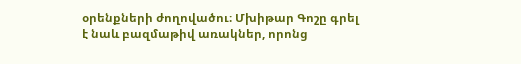օրենքների ժողովածու։ Մխիթար Գոշը գրել է նաև բազմաթիվ առակներ, որոնց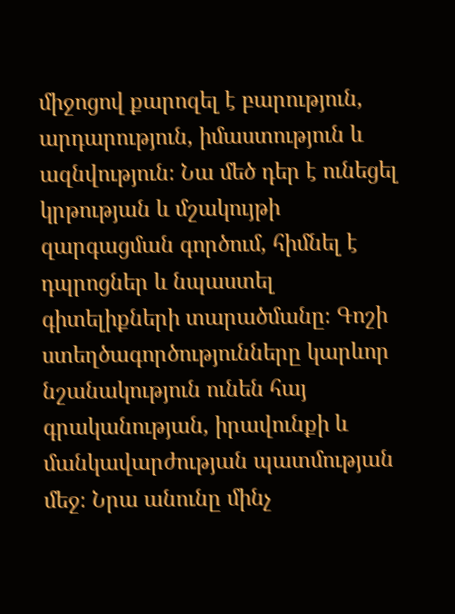միջոցով քարոզել է բարություն, արդարություն, իմաստություն և ազնվություն։ Նա մեծ դեր է ունեցել կրթության և մշակույթի զարգացման գործում, հիմնել է դպրոցներ և նպաստել գիտելիքների տարածմանը։ Գոշի ստեղծագործությունները կարևոր նշանակություն ունեն հայ գրականության, իրավունքի և մանկավարժության պատմության մեջ։ Նրա անունը մինչ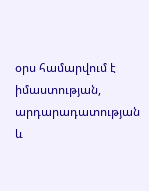օրս համարվում է իմաստության, արդարադատության և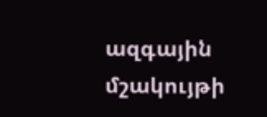ազգային մշակույթի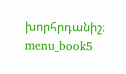խորհրդանիշ։ menu_book5